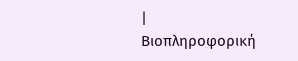|
Βιοπληροφορική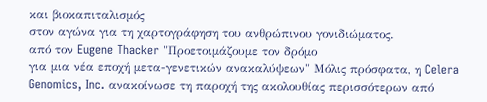και βιοκαπιταλισμός
στον αγώνα για τη χαρτογράφηση του ανθρώπινου γονιδιώματος.
από τον Eugene Thacker "Προετοιμάζουμε τον δρόμο
για μια νέα εποχή μετα-γενετικών ανακαλύψεων" Μόλις πρόσφατα, η Celera Genomics, Inc. ανακοίνωσε τη παροχή της ακολουθίας περισσότερων από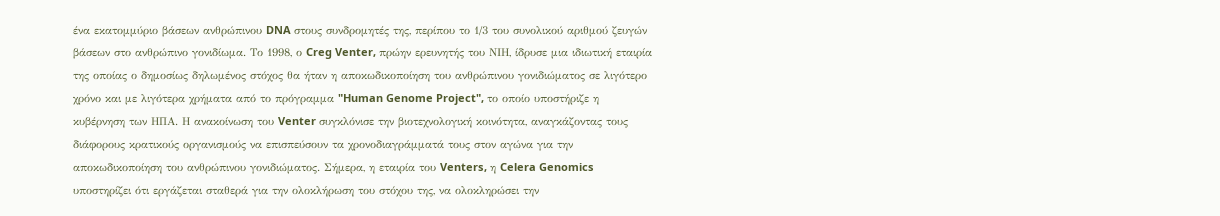ένα εκατομμύριο βάσεων ανθρώπινου DNA στους συνδρομητές της, περίπου το 1/3 του συνολικού αριθμού ζευγών βάσεων στο ανθρώπινο γονιδίωμα. Το 1998, ο Creg Venter, πρώην ερευνητής του ΝΙΗ, ίδρυσε μια ιδιωτική εταιρία της οποίας ο δημοσίως δηλωμένος στόχος θα ήταν η αποκωδικοποίηση του ανθρώπινου γονιδιώματος σε λιγότερο χρόνο και με λιγότερα χρήματα από το πρόγραμμα "Human Genome Project", το οποίο υποστήριζε η κυβέρνηση των ΗΠΑ. Η ανακοίνωση του Venter συγκλόνισε την βιοτεχνολογική κοινότητα, αναγκάζοντας τους διάφορους κρατικούς οργανισμούς να επισπεύσουν τα χρονοδιαγράμματά τους στον αγώνα για την αποκωδικοποίηση του ανθρώπινου γονιδιώματος. Σήμερα, η εταιρία του Venters, η Celera Genomics υποστηρίζει ότι εργάζεται σταθερά για την ολοκλήρωση του στόχου της, να ολοκληρώσει την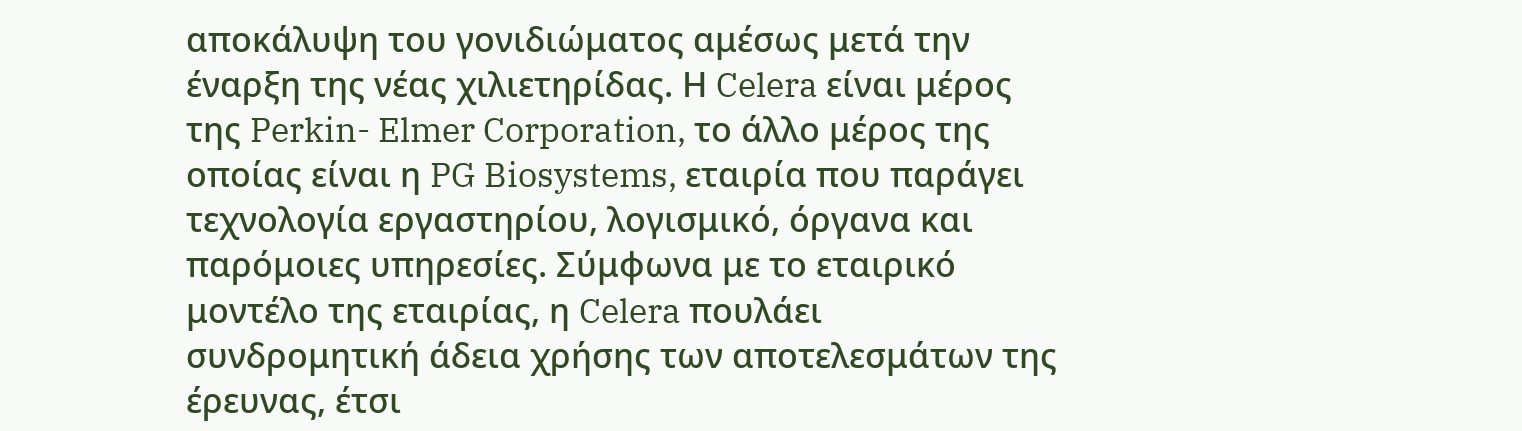αποκάλυψη του γονιδιώματος αμέσως μετά την έναρξη της νέας χιλιετηρίδας. Η Celera είναι μέρος της Perkin- Elmer Corporation, το άλλο μέρος της οποίας είναι η PG Biosystems, εταιρία που παράγει τεχνολογία εργαστηρίου, λογισμικό, όργανα και παρόμοιες υπηρεσίες. Σύμφωνα με το εταιρικό μοντέλο της εταιρίας, η Celera πουλάει συνδρομητική άδεια χρήσης των αποτελεσμάτων της έρευνας, έτσι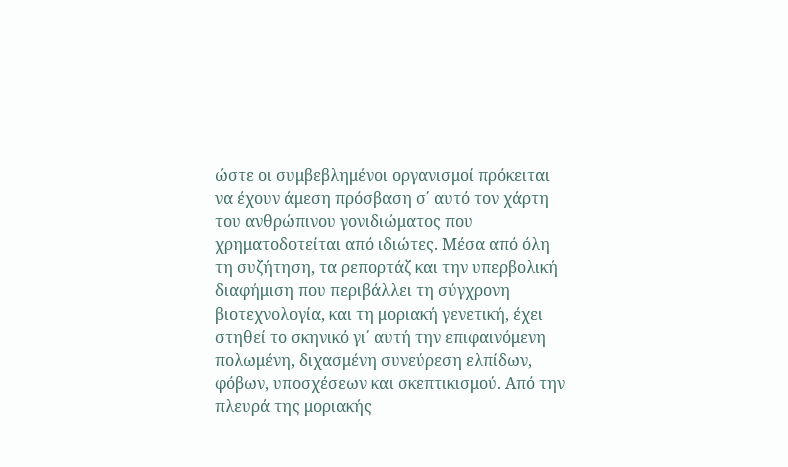ώστε οι συμβεβλημένοι οργανισμοί πρόκειται να έχουν άμεση πρόσβαση σ΄ αυτό τον χάρτη του ανθρώπινου γονιδιώματος που χρηματοδοτείται από ιδιώτες. Μέσα από όλη τη συζήτηση, τα ρεπορτάζ και την υπερβολική διαφήμιση που περιβάλλει τη σύγχρονη βιοτεχνολογία, και τη μοριακή γενετική, έχει στηθεί το σκηνικό γι΄ αυτή την επιφαινόμενη πολωμένη, διχασμένη συνεύρεση ελπίδων, φόβων, υποσχέσεων και σκεπτικισμού. Από την πλευρά της μοριακής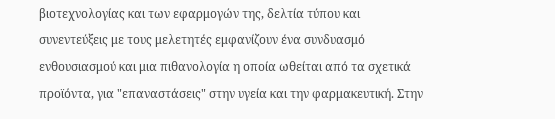βιοτεχνολογίας και των εφαρμογών της, δελτία τύπου και συνεντεύξεις με τους μελετητές εμφανίζουν ένα συνδυασμό ενθουσιασμού και μια πιθανολογία η οποία ωθείται από τα σχετικά προϊόντα, για "επαναστάσεις" στην υγεία και την φαρμακευτική. Στην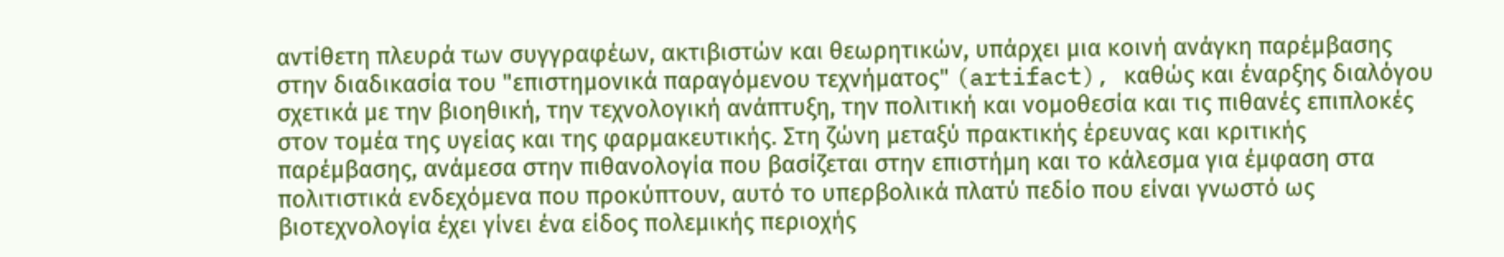αντίθετη πλευρά των συγγραφέων, ακτιβιστών και θεωρητικών, υπάρχει μια κοινή ανάγκη παρέμβασης στην διαδικασία του "επιστημονικά παραγόμενου τεχνήματος" (artifact), καθώς και έναρξης διαλόγου σχετικά με την βιοηθική, την τεχνολογική ανάπτυξη, την πολιτική και νομοθεσία και τις πιθανές επιπλοκές στον τομέα της υγείας και της φαρμακευτικής. Στη ζώνη μεταξύ πρακτικής έρευνας και κριτικής παρέμβασης, ανάμεσα στην πιθανολογία που βασίζεται στην επιστήμη και το κάλεσμα για έμφαση στα πολιτιστικά ενδεχόμενα που προκύπτουν, αυτό το υπερβολικά πλατύ πεδίο που είναι γνωστό ως βιοτεχνολογία έχει γίνει ένα είδος πολεμικής περιοχής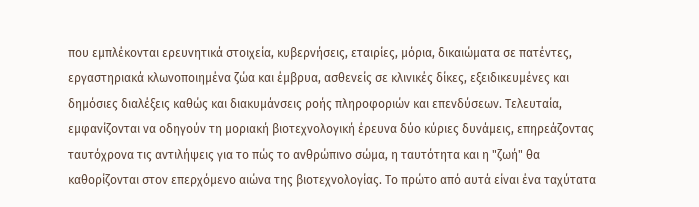που εμπλέκονται ερευνητικά στοιχεία, κυβερνήσεις, εταιρίες, μόρια, δικαιώματα σε πατέντες, εργαστηριακά κλωνοποιημένα ζώα και έμβρυα, ασθενείς σε κλινικές δίκες, εξειδικευμένες και δημόσιες διαλέξεις καθώς και διακυμάνσεις ροής πληροφοριών και επενδύσεων. Τελευταία, εμφανίζονται να οδηγούν τη μοριακή βιοτεχνολογική έρευνα δύο κύριες δυνάμεις, επηρεάζοντας ταυτόχρονα τις αντιλήψεις για το πώς το ανθρώπινο σώμα, η ταυτότητα και η "ζωή" θα καθορίζονται στον επερχόμενο αιώνα της βιοτεχνολογίας. Το πρώτο από αυτά είναι ένα ταχύτατα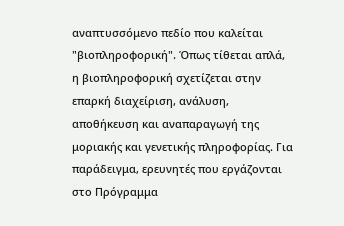αναπτυσσόμενο πεδίο που καλείται "βιοπληροφορική". Όπως τίθεται απλά, η βιοπληροφορική σχετίζεται στην επαρκή διαχείριση, ανάλυση, αποθήκευση και αναπαραγωγή της μοριακής και γενετικής πληροφορίας. Για παράδειγμα, ερευνητές που εργάζονται στο Πρόγραμμα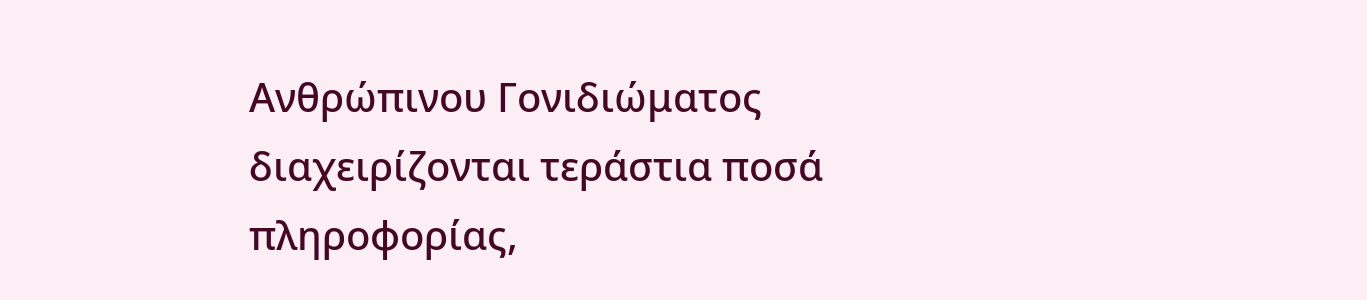Ανθρώπινου Γονιδιώματος διαχειρίζονται τεράστια ποσά πληροφορίας,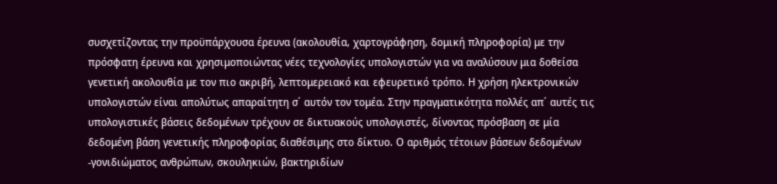συσχετίζοντας την προϋπάρχουσα έρευνα (ακολουθία, χαρτογράφηση, δομική πληροφορία) με την πρόσφατη έρευνα και χρησιμοποιώντας νέες τεχνολογίες υπολογιστών για να αναλύσουν μια δοθείσα γενετική ακολουθία με τον πιο ακριβή, λεπτομερειακό και εφευρετικό τρόπο. Η χρήση ηλεκτρονικών υπολογιστών είναι απολύτως απαραίτητη σ΄ αυτόν τον τομέα. Στην πραγματικότητα πολλές απ΄ αυτές τις υπολογιστικές βάσεις δεδομένων τρέχουν σε δικτυακούς υπολογιστές, δίνοντας πρόσβαση σε μία δεδομένη βάση γενετικής πληροφορίας διαθέσιμης στο δίκτυο. Ο αριθμός τέτοιων βάσεων δεδομένων -γονιδιώματος ανθρώπων, σκουληκιών, βακτηριδίων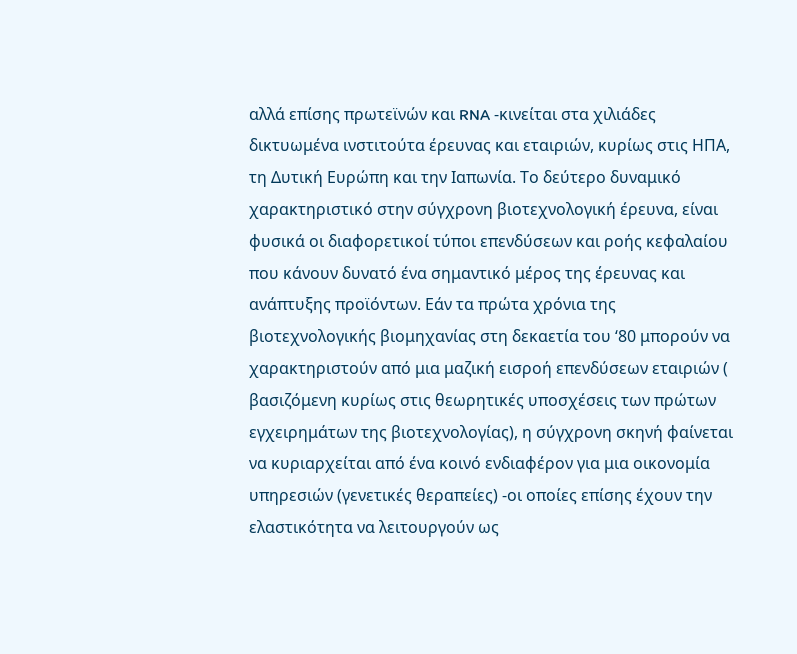αλλά επίσης πρωτεϊνών και RNA -κινείται στα χιλιάδες δικτυωμένα ινστιτούτα έρευνας και εταιριών, κυρίως στις ΗΠΑ, τη Δυτική Ευρώπη και την Ιαπωνία. Το δεύτερο δυναμικό χαρακτηριστικό στην σύγχρονη βιοτεχνολογική έρευνα, είναι φυσικά οι διαφορετικοί τύποι επενδύσεων και ροής κεφαλαίου που κάνουν δυνατό ένα σημαντικό μέρος της έρευνας και ανάπτυξης προϊόντων. Εάν τα πρώτα χρόνια της βιοτεχνολογικής βιομηχανίας στη δεκαετία του ‘80 μπορούν να χαρακτηριστούν από μια μαζική εισροή επενδύσεων εταιριών ( βασιζόμενη κυρίως στις θεωρητικές υποσχέσεις των πρώτων εγχειρημάτων της βιοτεχνολογίας), η σύγχρονη σκηνή φαίνεται να κυριαρχείται από ένα κοινό ενδιαφέρον για μια οικονομία υπηρεσιών (γενετικές θεραπείες) -οι οποίες επίσης έχουν την ελαστικότητα να λειτουργούν ως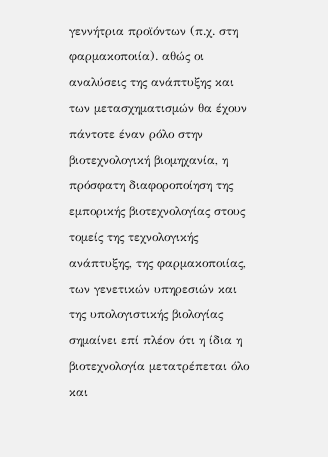γεννήτρια προϊόντων (π.χ. στη φαρμακοποιία). αθώς οι αναλύσεις της ανάπτυξης και των μετασχηματισμών θα έχουν πάντοτε έναν ρόλο στην βιοτεχνολογική βιομηχανία, η πρόσφατη διαφοροποίηση της εμπορικής βιοτεχνολογίας στους τομείς της τεχνολογικής ανάπτυξης, της φαρμακοποιίας, των γενετικών υπηρεσιών και της υπολογιστικής βιολογίας σημαίνει επί πλέον ότι η ίδια η βιοτεχνολογία μετατρέπεται όλο και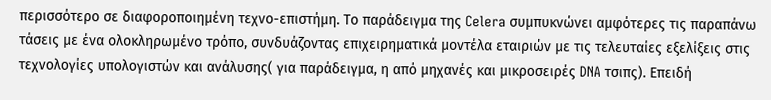περισσότερο σε διαφοροποιημένη τεχνο-επιστήμη. Το παράδειγμα της Celera συμπυκνώνει αμφότερες τις παραπάνω τάσεις με ένα ολοκληρωμένο τρόπο, συνδυάζοντας επιχειρηματικά μοντέλα εταιριών με τις τελευταίες εξελίξεις στις τεχνολογίες υπολογιστών και ανάλυσης( για παράδειγμα, η από μηχανές και μικροσειρές DNA τσιπς). Επειδή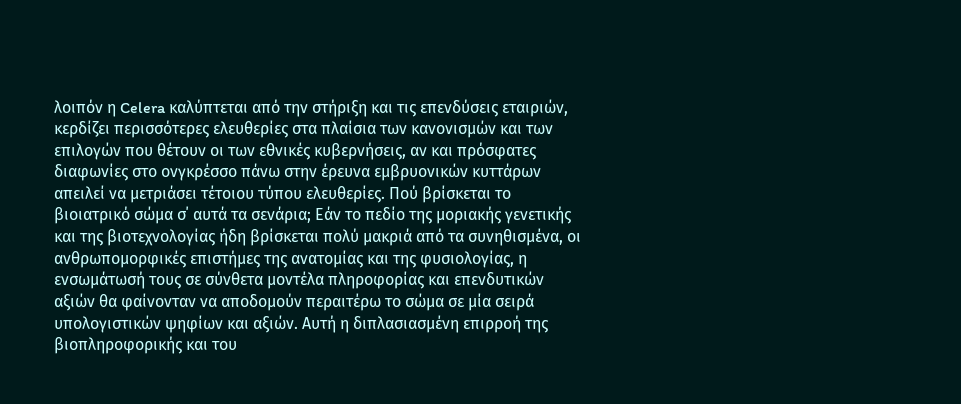λοιπόν η Celera καλύπτεται από την στήριξη και τις επενδύσεις εταιριών, κερδίζει περισσότερες ελευθερίες στα πλαίσια των κανονισμών και των επιλογών που θέτουν οι των εθνικές κυβερνήσεις, αν και πρόσφατες διαφωνίες στο ονγκρέσσο πάνω στην έρευνα εμβρυονικών κυττάρων απειλεί να μετριάσει τέτοιου τύπου ελευθερίες. Πού βρίσκεται το βιοιατρικό σώμα σ΄ αυτά τα σενάρια; Εάν το πεδίο της μοριακής γενετικής και της βιοτεχνολογίας ήδη βρίσκεται πολύ μακριά από τα συνηθισμένα, οι ανθρωπομορφικές επιστήμες της ανατομίας και της φυσιολογίας, η ενσωμάτωσή τους σε σύνθετα μοντέλα πληροφορίας και επενδυτικών αξιών θα φαίνονταν να αποδομούν περαιτέρω το σώμα σε μία σειρά υπολογιστικών ψηφίων και αξιών. Αυτή η διπλασιασμένη επιρροή της βιοπληροφορικής και του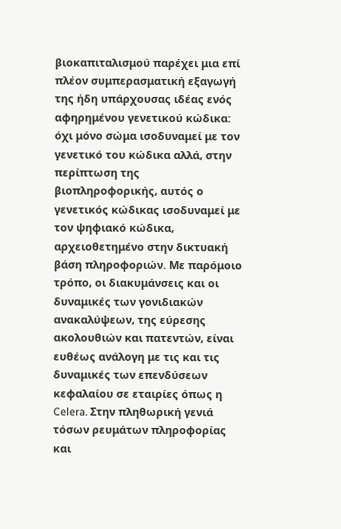βιοκαπιταλισμού παρέχει μια επί πλέον συμπερασματική εξαγωγή της ήδη υπάρχουσας ιδέας ενός αφηρημένου γενετικού κώδικα: όχι μόνο σώμα ισοδυναμεί με τον γενετικό του κώδικα αλλά, στην περίπτωση της βιοπληροφορικής, αυτός ο γενετικός κώδικας ισοδυναμεί με τον ψηφιακό κώδικα, αρχειοθετημένο στην δικτυακή βάση πληροφοριών. Με παρόμοιο τρόπο, οι διακυμάνσεις και οι δυναμικές των γονιδιακών ανακαλύψεων, της εύρεσης ακολουθιών και πατεντών, είναι ευθέως ανάλογη με τις και τις δυναμικές των επενδύσεων κεφαλαίου σε εταιρίες όπως η Celera. Στην πληθωρική γενιά τόσων ρευμάτων πληροφορίας και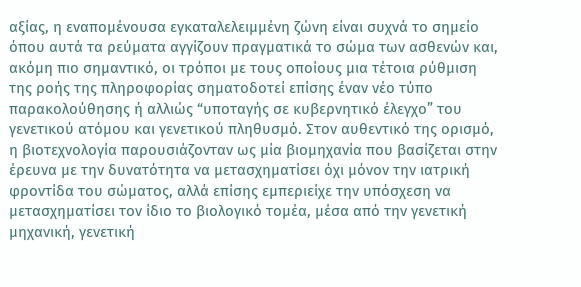αξίας, η εναπομένουσα εγκαταλελειμμένη ζώνη είναι συχνά το σημείο όπου αυτά τα ρεύματα αγγίζουν πραγματικά το σώμα των ασθενών και, ακόμη πιο σημαντικό, οι τρόποι με τους οποίους μια τέτοια ρύθμιση της ροής της πληροφορίας σηματοδοτεί επίσης έναν νέο τύπο παρακολούθησης ή αλλιώς “υποταγής σε κυβερνητικό έλεγχο” του γενετικού ατόμου και γενετικού πληθυσμό. Στον αυθεντικό της ορισμό, η βιοτεχνολογία παρουσιάζονταν ως μία βιομηχανία που βασίζεται στην έρευνα με την δυνατότητα να μετασχηματίσει όχι μόνον την ιατρική φροντίδα του σώματος, αλλά επίσης εμπεριείχε την υπόσχεση να μετασχηματίσει τον ίδιο το βιολογικό τομέα, μέσα από την γενετική μηχανική, γενετική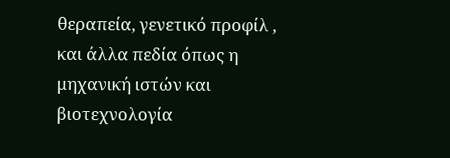θεραπεία, γενετικό προφίλ , και άλλα πεδία όπως η μηχανική ιστών και βιοτεχνολογία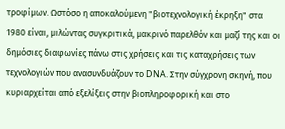τροφίμων. Ωστόσο η αποκαλούμενη "βιοτεχνολογική έκρηξη" στα 1980 είναι, μιλώντας συγκριτικά, μακρινό παρελθόν και μαζί της και οι δημόσιες διαφωνίες πάνω στις χρήσεις και τις καταχρήσεις των τεχνολογιών που ανασυνδυάζουν το DNA. Στην σύγχρονη σκηνή, που κυριαρχείται από εξελίξεις στην βιοπληροφορική και στο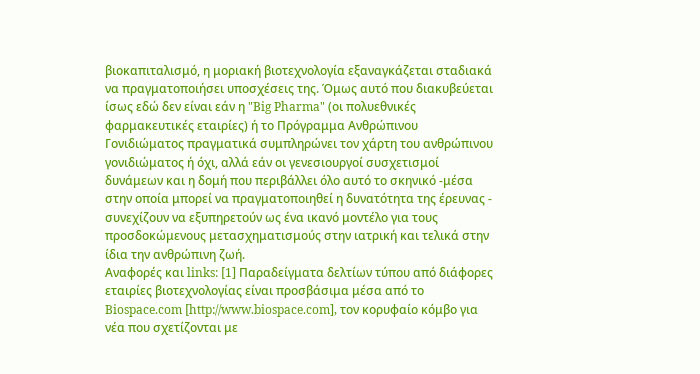βιοκαπιταλισμό, η μοριακή βιοτεχνολογία εξαναγκάζεται σταδιακά να πραγματοποιήσει υποσχέσεις της. Όμως αυτό που διακυβεύεται ίσως εδώ δεν είναι εάν η "Big Pharma" (οι πολυεθνικές φαρμακευτικές εταιρίες) ή το Πρόγραμμα Ανθρώπινου Γονιδιώματος πραγματικά συμπληρώνει τον χάρτη του ανθρώπινου γονιδιώματος ή όχι, αλλά εάν οι γενεσιουργοί συσχετισμοί δυνάμεων και η δομή που περιβάλλει όλο αυτό το σκηνικό -μέσα στην οποία μπορεί να πραγματοποιηθεί η δυνατότητα της έρευνας - συνεχίζουν να εξυπηρετούν ως ένα ικανό μοντέλο για τους προσδοκώμενους μετασχηματισμούς στην ιατρική και τελικά στην ίδια την ανθρώπινη ζωή.
Αναφορές και links: [1] Παραδείγματα δελτίων τύπου από διάφορες εταιρίες βιοτεχνολογίας είναι προσβάσιμα μέσα από το Biospace.com [http://www.biospace.com], τον κορυφαίο κόμβο για νέα που σχετίζονται με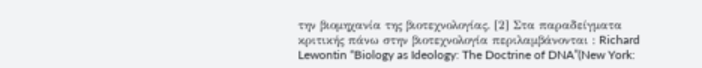την βιομηχανία της βιοτεχνολογίας. [2] Στα παραδείγματα κριτικής πάνω στην βιοτεχνολογία περιλαμβάνονται : Richard Lewontin “Biology as Ideology: The Doctrine of DNA”(New York: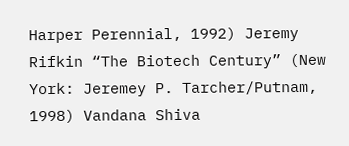Harper Perennial, 1992) Jeremy Rifkin “The Biotech Century” (New York: Jeremey P. Tarcher/Putnam, 1998) Vandana Shiva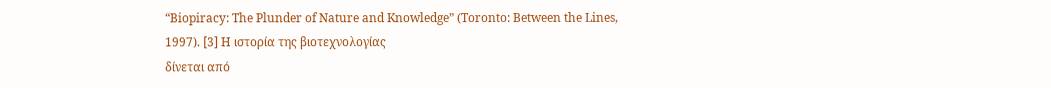“Biopiracy: The Plunder of Nature and Knowledge” (Toronto: Between the Lines, 1997). [3] Η ιστορία της βιοτεχνολογίας
δίνεται από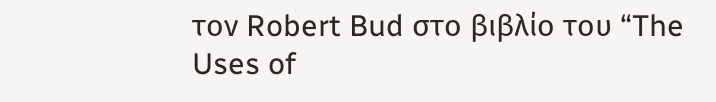τον Robert Bud στο βιβλίο του “The Uses of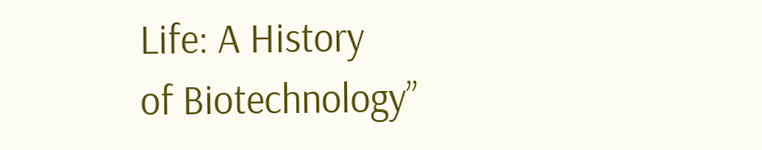Life: A History
of Biotechnology”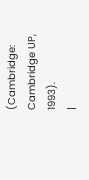(Cambridge: Cambridge UP, 1993).
|